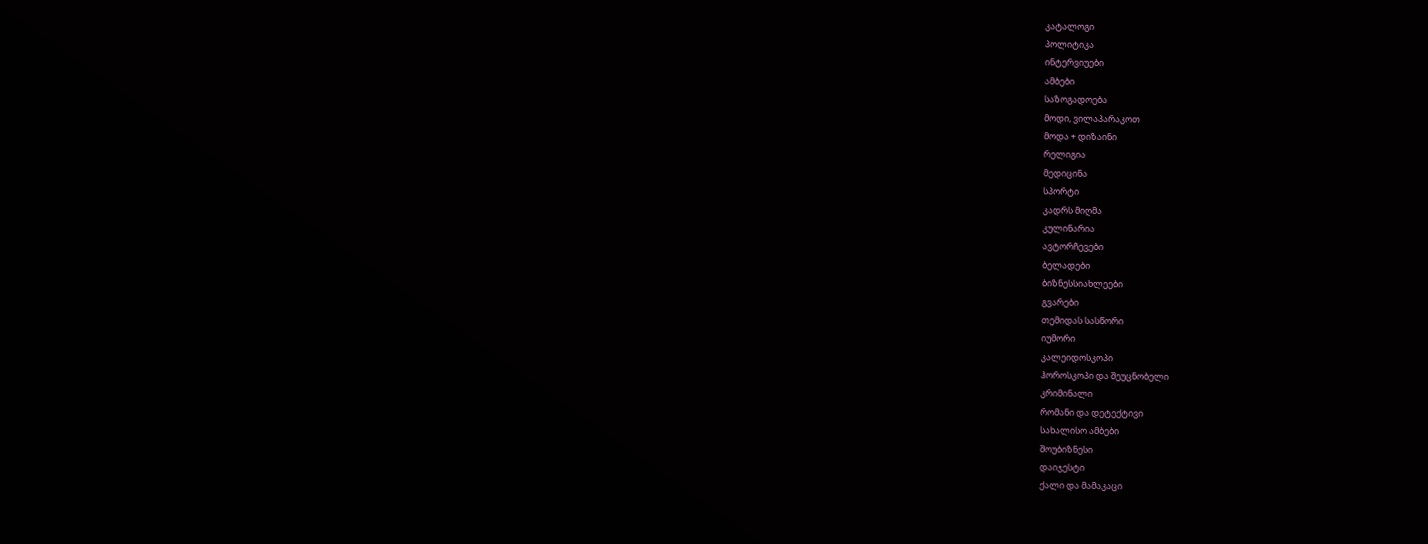კატალოგი
პოლიტიკა
ინტერვიუები
ამბები
საზოგადოება
მოდი, ვილაპარაკოთ
მოდა + დიზაინი
რელიგია
მედიცინა
სპორტი
კადრს მიღმა
კულინარია
ავტორჩევები
ბელადები
ბიზნესსიახლეები
გვარები
თემიდას სასწორი
იუმორი
კალეიდოსკოპი
ჰოროსკოპი და შეუცნობელი
კრიმინალი
რომანი და დეტექტივი
სახალისო ამბები
შოუბიზნესი
დაიჯესტი
ქალი და მამაკაცი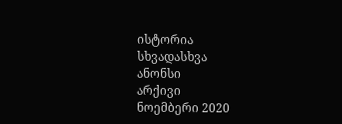ისტორია
სხვადასხვა
ანონსი
არქივი
ნოემბერი 2020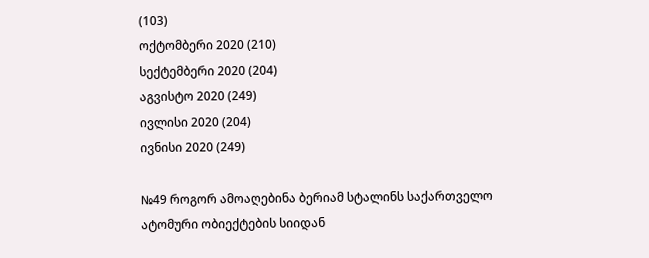(103)
ოქტომბერი 2020 (210)
სექტემბერი 2020 (204)
აგვისტო 2020 (249)
ივლისი 2020 (204)
ივნისი 2020 (249)

№49 როგორ ამოაღებინა ბერიამ სტალინს საქართველო ატომური ობიექტების სიიდან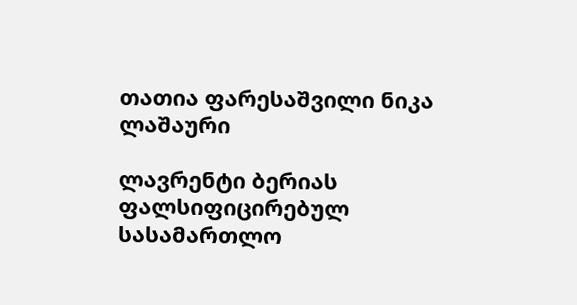თათია ფარესაშვილი ნიკა ლაშაური

ლავრენტი ბერიას ფალსიფიცირებულ სასამართლო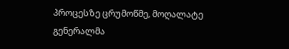პროცესზე ცრუმოწმე, მოღალატე გენერალმა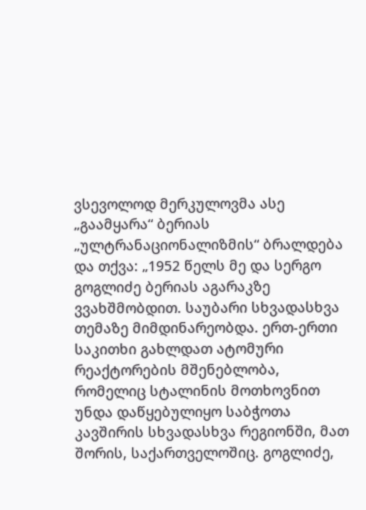ვსევოლოდ მერკულოვმა ასე „გაამყარა“ ბერიას „ულტრანაციონალიზმის“ ბრალდება და თქვა: „1952 წელს მე და სერგო გოგლიძე ბერიას აგარაკზე ვვახშმობდით. საუბარი სხვადასხვა თემაზე მიმდინარეობდა. ერთ-ერთი საკითხი გახლდათ ატომური რეაქტორების მშენებლობა, რომელიც სტალინის მოთხოვნით უნდა დაწყებულიყო საბჭოთა კავშირის სხვადასხვა რეგიონში, მათ შორის, საქართველოშიც. გოგლიძე,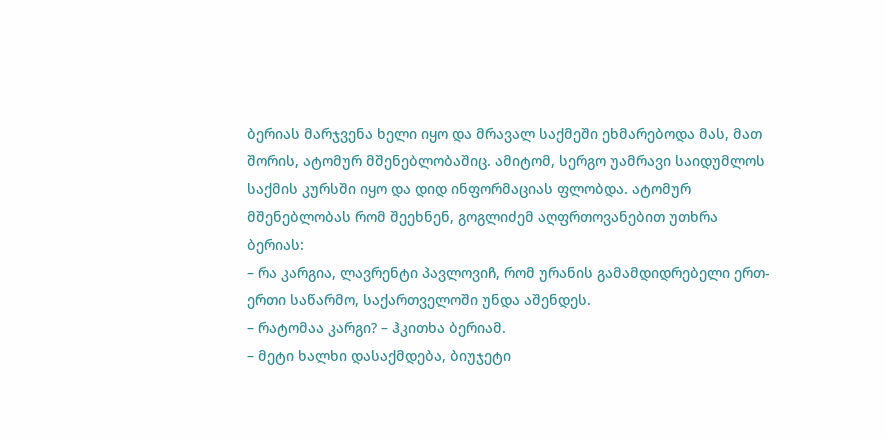ბერიას მარჯვენა ხელი იყო და მრავალ საქმეში ეხმარებოდა მას, მათ შორის, ატომურ მშენებლობაშიც. ამიტომ, სერგო უამრავი საიდუმლოს  საქმის კურსში იყო და დიდ ინფორმაციას ფლობდა. ატომურ მშენებლობას რომ შეეხნენ, გოგლიძემ აღფრთოვანებით უთხრა ბერიას:
– რა კარგია, ლავრენტი პავლოვიჩ, რომ ურანის გამამდიდრებელი ერთ-ერთი საწარმო, საქართველოში უნდა აშენდეს.
– რატომაა კარგი? – ჰკითხა ბერიამ.
– მეტი ხალხი დასაქმდება, ბიუჯეტი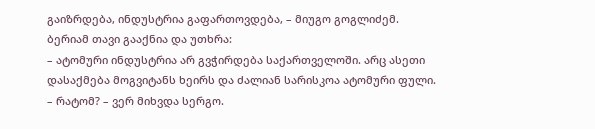გაიზრდება, ინდუსტრია გაფართოვდება, – მიუგო გოგლიძემ.
ბერიამ თავი გააქნია და უთხრა:
– ატომური ინდუსტრია არ გვჭირდება საქართველოში. არც ასეთი დასაქმება მოგვიტანს ხეირს და ძალიან სარისკოა ატომური ფული.
– რატომ? – ვერ მიხვდა სერგო.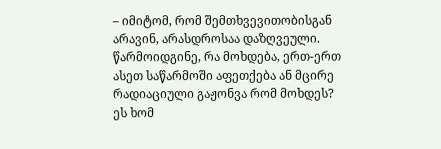– იმიტომ, რომ შემთხვევითობისგან არავინ, არასდროსაა დაზღვეული. წარმოიდგინე, რა მოხდება, ერთ-ერთ ასეთ საწარმოში აფეთქება ან მცირე რადიაციული გაჟონვა რომ მოხდეს? ეს ხომ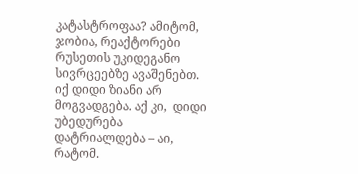კატასტროფაა? ამიტომ, ჯობია, რეაქტორები რუსეთის უკიდეგანო სივრცეებზე ავაშენებთ. იქ დიდი ზიანი არ მოგვადგება. აქ კი,  დიდი უბედურება დატრიალდება – აი, რატომ.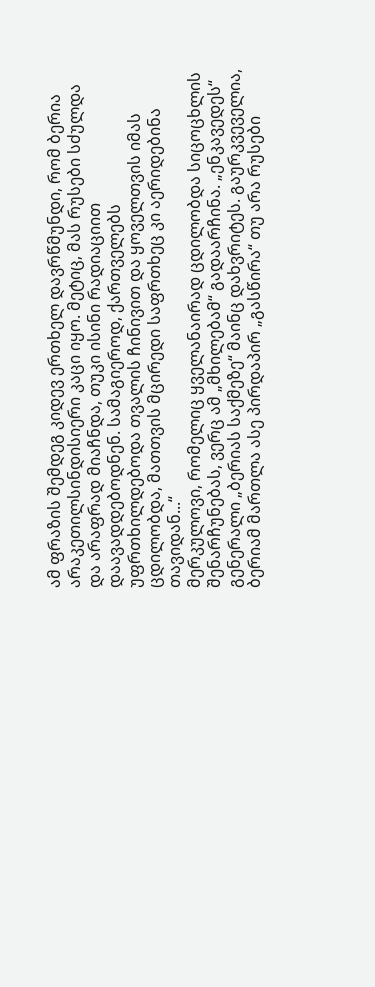ამ ფრაზის შემდეგ კიდევ ერთხელ დავრწმუნდი, რომ ბერია არაკეთილსინდისიერი კაცი იყო. მეტიც, მას რუსები სძულდა და არაფრად მიაჩნდა, თუკი ისინი რადიაციით დაავადდებოდნენ. სამაგიეროდ, ქართველებს უფრთხილდებოდა თვალის ჩინივით და ყოველთვის იმას ცდილობდა, მათთვის მცირედი საფრთხეც კი აერიდებინა თავიდან...“
მერკულოვი, რომელიც ყველანაირად ცდილობდა სიცოცხლის შენარჩუნებას, ვერც ამ „მხილებამ“ გადაარჩინა. „ენკავედეს“ გენერალი „ბერიას საქმეზე“ მაინც დახვრიტეს. გაურკვეველია, ბერიამ მართლა ასე პირდაპირ „გასწირა“ თუ არა რუსები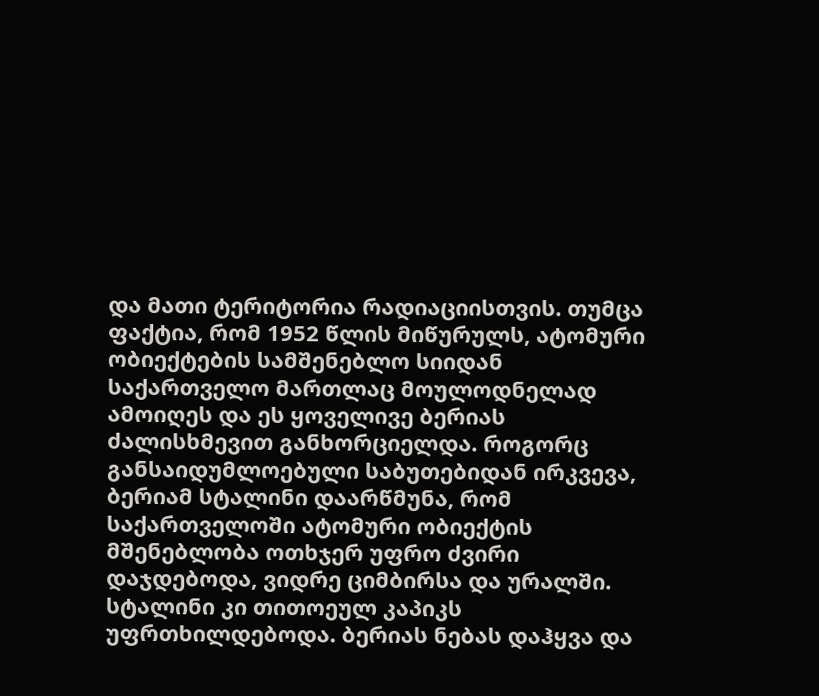და მათი ტერიტორია რადიაციისთვის. თუმცა ფაქტია, რომ 1952 წლის მიწურულს, ატომური ობიექტების სამშენებლო სიიდან საქართველო მართლაც მოულოდნელად ამოიღეს და ეს ყოველივე ბერიას ძალისხმევით განხორციელდა. როგორც განსაიდუმლოებული საბუთებიდან ირკვევა, ბერიამ სტალინი დაარწმუნა, რომ საქართველოში ატომური ობიექტის მშენებლობა ოთხჯერ უფრო ძვირი დაჯდებოდა, ვიდრე ციმბირსა და ურალში. სტალინი კი თითოეულ კაპიკს უფრთხილდებოდა. ბერიას ნებას დაჰყვა და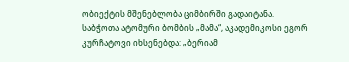ობიექტის მშენებლობა ციმბირში გადაიტანა. საბჭოთა ატომური ბომბის „მამა“, აკადემიკოსი ეგორ კურჩატოვი იხსენებდა: „ბერიამ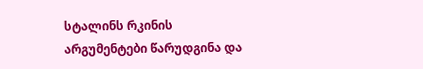სტალინს რკინის არგუმენტები წარუდგინა და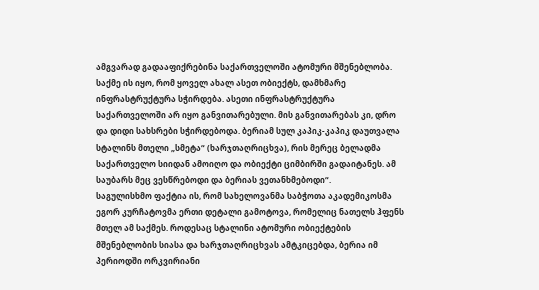ამგვარად გადააფიქრებინა საქართველოში ატომური მშენებლობა. საქმე ის იყო, რომ ყოველ ახალ ასეთ ობიექტს, დამხმარე ინფრასტრუქტურა სჭირდება. ასეთი ინფრასტრუქტურა საქართველოში არ იყო განვითარებული. მის განვითარებას კი, დრო და დიდი სახსრები სჭირდებოდა. ბერიამ სულ კაპიკ-კაპიკ დაუთვალა სტალინს მთელი „სმეტა“ (ხარჯთაღრიცხვა), რის მერეც ბელადმა საქართველო სიიდან ამოიღო და ობიექტი ციმბირში გადაიტანეს. ამ საუბარს მეც ვესწრებოდი და ბერიას ვეთანხმებოდი“.
საგულისხმო ფაქტია ის, რომ სახელოვანმა საბჭოთა აკადემიკოსმა ეგორ კურჩატოვმა ერთი დეტალი გამოტოვა, რომელიც ნათელს ჰფენს მთელ ამ საქმეს. როდესაც სტალინი ატომური ობიექტების მშენებლობის სიასა და ხარჯთაღრიცხვას ამტკიცებდა, ბერია იმ პერიოდში ორკვირიანი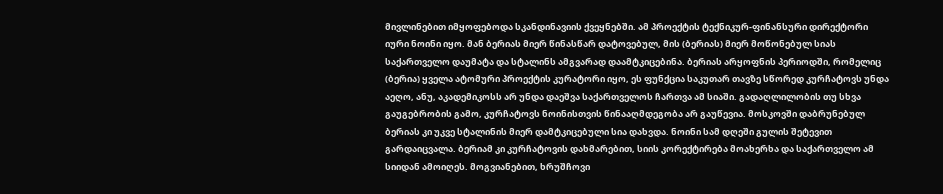მივლინებით იმყოფებოდა სკანდინავიის ქვეყნებში. ამ პროექტის ტექნიკურ-ფინანსური დირექტორი იური ნოინი იყო. მან ბერიას მიერ წინასწარ დატოვებულ, მის (ბერიას) მიერ მოწონებულ სიას საქართველო დაუმატა და სტალინს ამგვარად დაამტკიცებინა. ბერიას არყოფნის პერიოდში, რომელიც (ბერია) ყველა ატომური პროექტის კურატორი იყო, ეს ფუნქცია საკუთარ თავზე სწორედ კურჩატოვს უნდა აეღო, ანუ, აკადემიკოსს არ უნდა დაეშვა საქართველოს ჩართვა ამ სიაში. გადაღლილობის თუ სხვა გაუგებრობის გამო, კურჩატოვს ნოინისთვის წინააღმდეგობა არ გაუწევია. მოსკოვში დაბრუნებულ ბერიას კი უკვე სტალინის მიერ დამტკიცებული სია დახვდა. ნოინი სამ დღეში გულის შეტევით გარდაიცვალა. ბერიამ კი კურჩატოვის დახმარებით, სიის კორექტირება მოახერხა და საქართველო ამ სიიდან ამოიღეს. მოგვიანებით, ხრუშჩოვი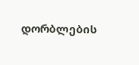დორბლების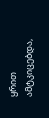ყრით ამტკიცებდა,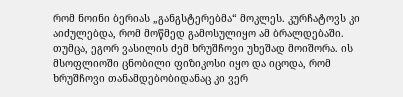რომ ნოინი ბერიას „განგსტერებმა“ მოკლეს. კურჩატოვს კი აიძულებდა, რომ მოწმედ გამოსულიყო ამ ბრალდებაში. თუმცა, ეგორ ვასილის ძემ ხრუშჩოვი უხეშად მოიშორა. ის მსოფლიოში ცნობილი ფიზიკოსი იყო და იცოდა, რომ ხრუშჩოვი თანამდებობიდანაც კი ვერ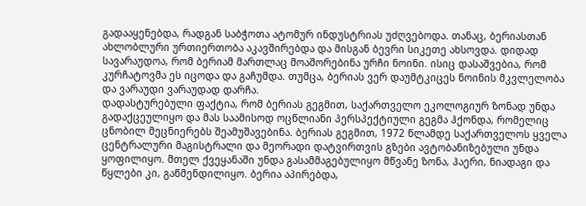გადააყენებდა, რადგან საბჭოთა ატომურ ინდუსტრიას უძღვებოდა. თანაც, ბერიასთან ახლობლური ურთიერთობა აკავშირებდა და მისგან ბევრი სიკეთე ახსოვდა. დიდად სავარაუდოა, რომ ბერიამ მართლაც მოაშორებინა ურჩი ნოინი. ისიც დასაშვებია, რომ კურჩატოვმა ეს იცოდა და გაჩუმდა. თუმცა, ბერიას ვერ დაუმტკიცეს ნოინის მკვლელობა და ვარაუდი ვარაუდად დარჩა.
დადასტურებული ფაქტია, რომ ბერიას გეგმით, საქართველო ეკოლოგიურ ზონად უნდა გადაქცეულიყო და მას საამისოდ ოცწლიანი პერსპექტიული გეგმა ჰქონდა, რომელიც ცნობილ მეცნიერებს შეამუშავებინა. ბერიას გეგმით, 1972 წლამდე საქართველოს ყველა ცენტრალური მაგისტრალი და მეორადი დატვირთვის გზები ავტობანიზებული უნდა ყოფილიყო. მთელ ქვეყანაში უნდა გასამმაგებულიყო მწვანე ზონა, ჰაერი, ნიადაგი და წყლები კი, გაწმენდილიყო. ბერია აპირებდა,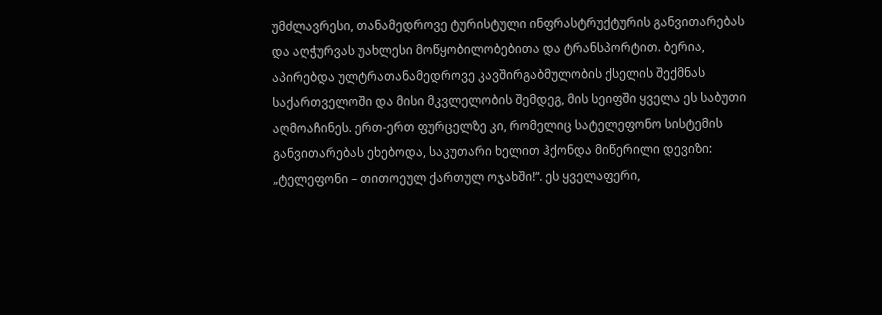უმძლავრესი, თანამედროვე ტურისტული ინფრასტრუქტურის განვითარებას და აღჭურვას უახლესი მოწყობილობებითა და ტრანსპორტით. ბერია, აპირებდა ულტრათანამედროვე კავშირგაბმულობის ქსელის შექმნას საქართველოში და მისი მკვლელობის შემდეგ, მის სეიფში ყველა ეს საბუთი აღმოაჩინეს. ერთ-ერთ ფურცელზე კი, რომელიც სატელეფონო სისტემის განვითარებას ეხებოდა, საკუთარი ხელით ჰქონდა მიწერილი დევიზი: „ტელეფონი – თითოეულ ქართულ ოჯახში!“. ეს ყველაფერი,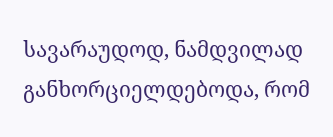სავარაუდოდ, ნამდვილად განხორციელდებოდა, რომ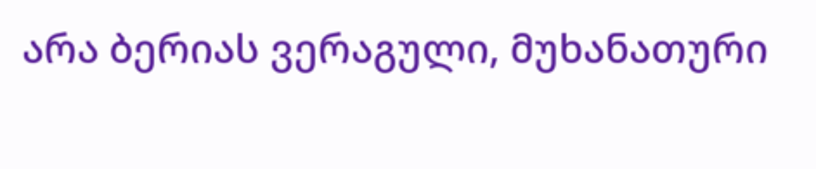არა ბერიას ვერაგული, მუხანათური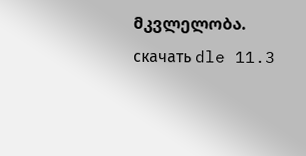მკვლელობა.
скачать dle 11.3